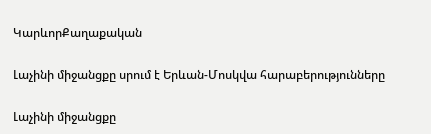ԿարևորՔաղաքական

Լաչինի միջանցքը սրում է Երևան-Մոսկվա հարաբերությունները

Լաչինի միջանցքը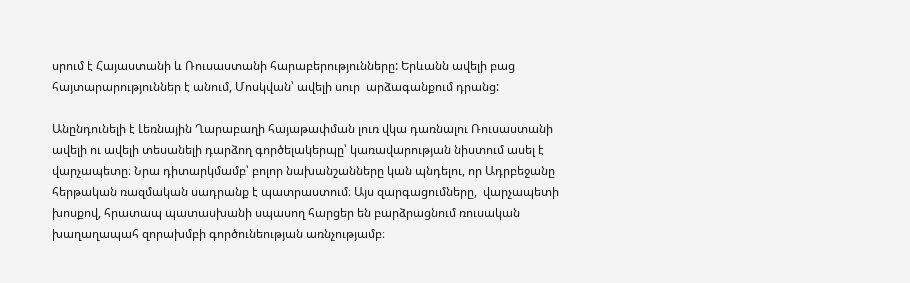սրում է Հայաստանի և Ռուսաստանի հարաբերությունները: Երևանն ավելի բաց հայտարարություններ է անում, Մոսկվան՝ ավելի սուր  արձագանքում դրանց:

Անընդունելի է Լեռնային Ղարաբաղի հայաթափման լուռ վկա դառնալու Ռուսաստանի ավելի ու ավելի տեսանելի դարձող գործելակերպը՝ կառավարության նիստում ասել է վարչապետը։ Նրա դիտարկմամբ՝ բոլոր նախանշանները կան պնդելու, որ Ադրբեջանը հերթական ռազմական սադրանք է պատրաստում։ Այս զարգացումները,  վարչապետի խոսքով, հրատապ պատասխանի սպասող հարցեր են բարձրացնում ռուսական խաղաղապահ զորախմբի գործունեության առնչությամբ։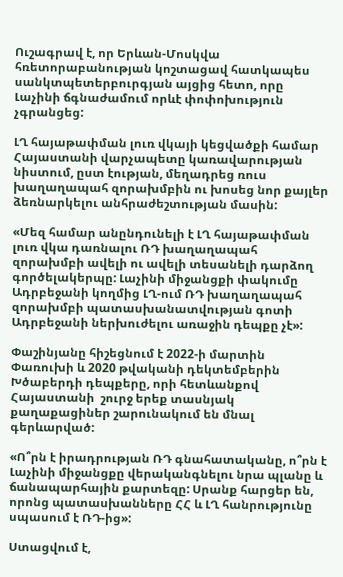Ուշագրավ է, որ Երևան-Մոսկվա հռետորաբանության կոշտացավ հատկապես սանկտպետերբուրգյան այցից հետո, որը Լաչինի ճգնաժամում որևէ փոփոխություն չգրանցեց:

ԼՂ հայաթափման լուռ վկայի կեցվածքի համար Հայաստանի վարչապետը կառավարության նիստում, ըստ էության, մեղադրեց ռուս խաղաղապահ զորախմբին ու խոսեց նոր քայլեր ձեռնարկելու անհրաժեշտության մասին:

«Մեզ համար անընդունելի է ԼՂ հայաթափման լուռ վկա դառնալու ՌԴ խաղաղապահ զորախմբի ավելի ու ավելի տեսանելի դարձող գործելակերպը: Լաչինի միջանցքի փակումը Ադրբեջանի կողմից ԼՂ-ում ՌԴ խաղաղապահ զորախմբի պատասխանատվության գոտի Ադրբեջանի ներխուժելու առաջին դեպքը չէ»:

Փաշինյանը հիշեցնում է 2022-ի մարտին Փառուխի և 2020 թվականի դեկտեմբերին Խծաբերդի դեպքերը, որի հետևանքով Հայաստանի  շուրջ երեք տասնյակ քաղաքացիներ շարունակում են մնալ գերևարված:

«Ո՞րն է իրադրության ՌԴ գնահատականը, ո՞րն է Լաչինի միջանցքը վերականգնելու նրա պլանը և ճանապարհային քարտեզը: Սրանք հարցեր են, որոնց պատասխանները ՀՀ և ԼՂ հանրությունը սպասում է ՌԴ-ից»:

Ստացվում է,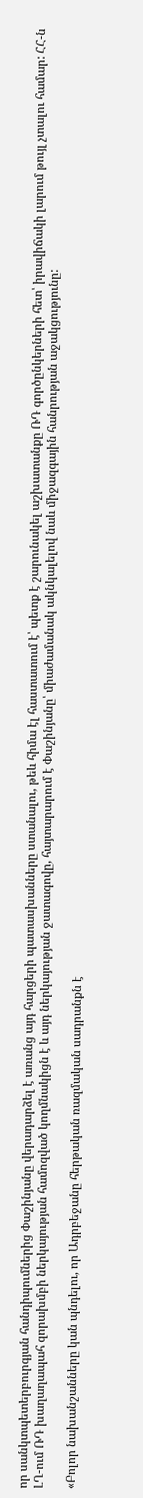որ սանկտպետերբուրգյան հանդիպումներից Փաշինյանը վերադարձել է առանց այդ հարցերի պատասխանները ստանալու, թեև հիմա էլ հաստատում է՝ պետք է շարունակել աշխատանքը ՌԴ գործընկերների հետ՝ իրավիճակի լարում թույլ չտալու համար: ՀՀ-ն ԼՂ-ում ՌԴ խաղաղապահ զորախմբի ներկայության համոզված կողմնակիցն է և այդ ներկայության ջատագովը, հայտարարում է Փաշինյանը՝ միաժամանակ ակնկալելով նաև միջազգային հանրության աջակցությունը:

«Բոլոր նախանշանները կան պնդելու, որ Ադրբեջանը հերթական ռազմական սադրանքն է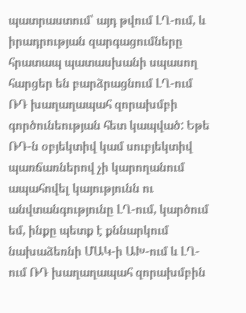պատրաստում՝ այդ թվում ԼՂ-ում, և իրադրության զարգացումները հրատապ պատասխանի սպասող հարցեր են բարձրացնում ԼՂ-ում ՌԴ խաղաղապահ զորախմբի գործունեության հետ կապված: Եթե ՌԴ-ն օբյեկտիվ կամ սուբյեկտիվ պառճառներով չի կարողանում ապահովել կայությունն ու անվտանգությունը ԼՂ-ում, կարծում եմ, ինքը պետք է քննարկում նախաձեռնի ՄԱԿ-ի ԱԽ-ում և ԼՂ-ում ՌԴ խաղաղապահ զորախմբին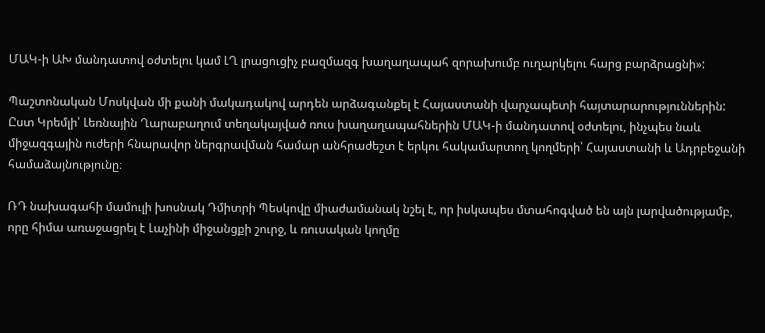ՄԱԿ-ի ԱԽ մանդատով օժտելու կամ ԼՂ լրացուցիչ բազմազգ խաղաղապահ զորախումբ ուղարկելու հարց բարձրացնի»:

Պաշտոնական Մոսկվան մի քանի մակադակով արդեն արձագանքել է Հայաստանի վարչապետի հայտարարություններին: Ըստ Կրեմլի՝ Լեռնային Ղարաբաղում տեղակայված ռուս խաղաղապահներին ՄԱԿ-ի մանդատով օժտելու, ինչպես նաև միջազգային ուժերի հնարավոր ներգրավման համար անհրաժեշտ է երկու հակամարտող կողմերի՝ Հայաստանի և Ադրբեջանի համաձայնությունը։

ՌԴ նախագահի մամուլի խոսնակ Դմիտրի Պեսկովը միաժամանակ նշել է, որ իսկապես մտահոգված են այն լարվածությամբ, որը հիմա առաջացրել է Լաչինի միջանցքի շուրջ, և ռուսական կողմը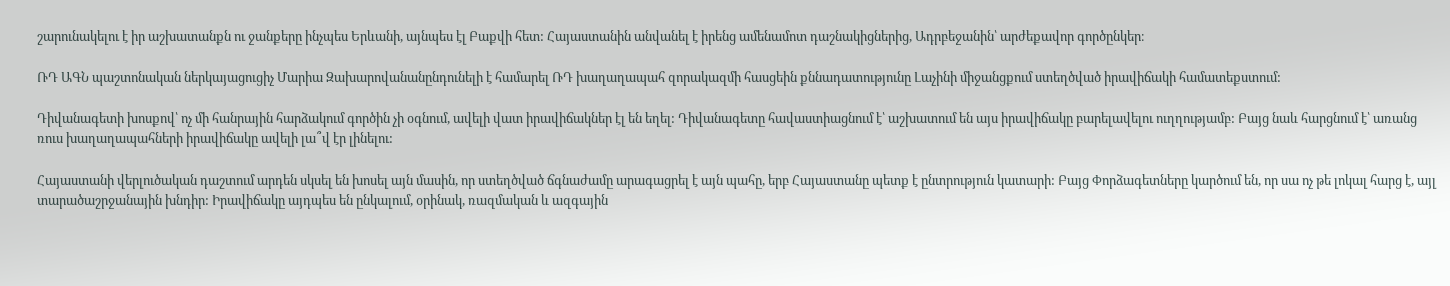շարունակելու է իր աշխատանքն ու ջանքերը ինչպես Երևանի, այնպես էլ Բաքվի հետ: Հայաստանին անվանել է իրենց ամենամոտ դաշնակիցներից, Ադրբեջանին՝ արժեքավոր գործընկեր։

ՌԴ ԱԳՆ պաշտոնական ներկայացուցիչ Մարիա Զախարովանանընդունելի է համարել ՌԴ խաղաղապահ զորակազմի հասցեին քննադատությունը Լաչինի միջանցքում ստեղծված իրավիճակի համատեքստում:

Դիվանագետի խոսքով՝ ոչ մի հանրային հարձակում գործին չի օգնում, ավելի վատ իրավիճակներ էլ են եղել: Դիվանագետը հավաստիացնում է՝ աշխատում են այս իրավիճակը բարելավելու ուղղությամբ: Բայց նաև հարցնում է՝ առանց ռուս խաղաղապահների իրավիճակը ավելի լա՞վ էր լինելու:

Հայաստանի վերլուծական դաշտում արդեն սկսել են խոսել այն մասին, որ ստեղծված ճգնաժամը արագացրել է այն պահը, երբ Հայաստանը պետք է ընտրություն կատարի: Բայց Փորձագետները կարծում են, որ սա ոչ թե լոկալ հարց է, այլ տարածաշրջանային խնդիր: Իրավիճակը այդպես են ընկալում, օրինակ, ռազմական և ազգային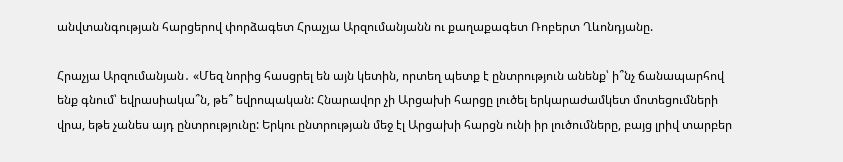անվտանգության հարցերով փորձագետ Հրաչյա Արզումանյանն ու քաղաքագետ Ռոբերտ Ղևոնդյանը.

Հրաչյա Արզումանյան․ «Մեզ նորից հասցրել են այն կետին, որտեղ պետք է ընտրություն անենք՝ ի՞նչ ճանապարհով ենք գնում՝ եվրասիակա՞ն, թե՞ եվրոպական: Հնարավոր չի Արցախի հարցը լուծել երկարաժամկետ մոտեցումների վրա, եթե չանես այդ ընտրությունը: Երկու ընտրության մեջ էլ Արցախի հարցն ունի իր լուծումները, բայց լրիվ տարբեր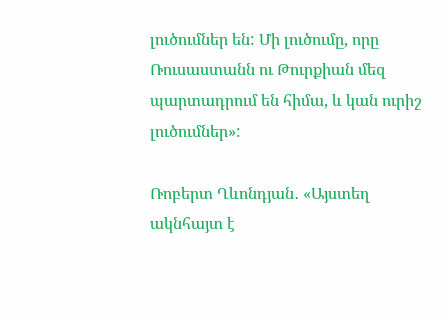լուծումներ են: Մի լուծումը, որը Ռուսաստանն ու Թուրքիան մեզ պարտադրում են հիմա, և կան ուրիշ լուծումներ»:

Ռոբերտ Ղևոնդյան․ «Այստեղ ակնհայտ է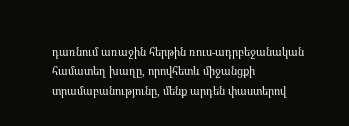դառնում առաջին հերթին ռուս-ադրբեջանական համատեղ խաղը, որովհետև միջանցքի տրամաբանությունը, մենք արդեն փաստերով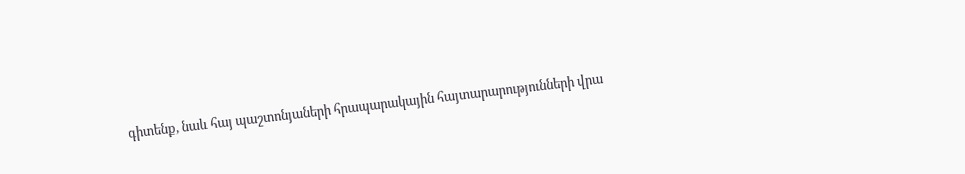գիտենք, նաև հայ պաշտոնյաների հրապարակային հայտարարությունների վրա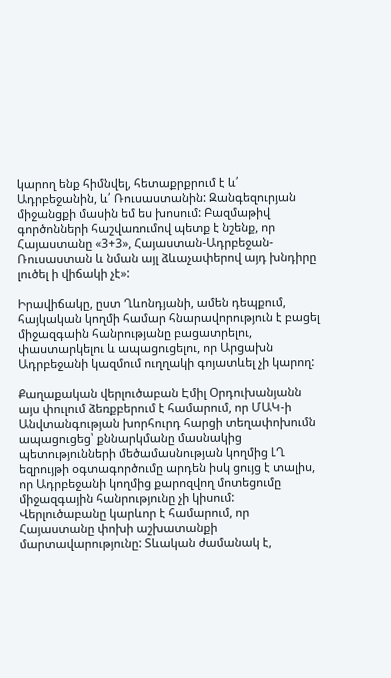կարող ենք հիմնվել, հետաքրքրում է և՛ Ադրբեջանին, և՛ Ռուսաստանին: Զանգեզուրյան միջանցքի մասին եմ ես խոսում: Բազմաթիվ գործոնների հաշվառումով պետք է նշենք, որ Հայաստանը «3+3», Հայաստան-Ադրբեջան-Ռուսաստան և նման այլ ձևաչափերով այդ խնդիրը լուծել ի վիճակի չէ»:

Իրավիճակը, ըստ Ղևոնդյանի, ամեն դեպքում, հայկական կողմի համար հնարավորություն է բացել միջազգաին հանրությանը բացատրելու, փաստարկելու և ապացուցելու, որ Արցախն Ադրբեջանի կազմում ուղղակի գոյատևել չի կարող:

Քաղաքական վերլուծաբան Էմիլ Օրդուխանյանն այս փուլում ձեռքբերում է համարում, որ ՄԱԿ-ի Անվտանգության խորհուրդ հարցի տեղափոխումն ապացուցեց՝ քննարկմանը մասնակից պետությունների մեծամասնության կողմից ԼՂ եզրույթի օգտագործումը արդեն իսկ ցույց է տալիս, որ Ադրբեջանի կողմից քարոզվող մոտեցումը միջազգային հանրությունը չի կիսում: Վերլուծաբանը կարևոր է համարում, որ Հայաստանը փոխի աշխատանքի մարտավարությունը: Տևական ժամանակ է,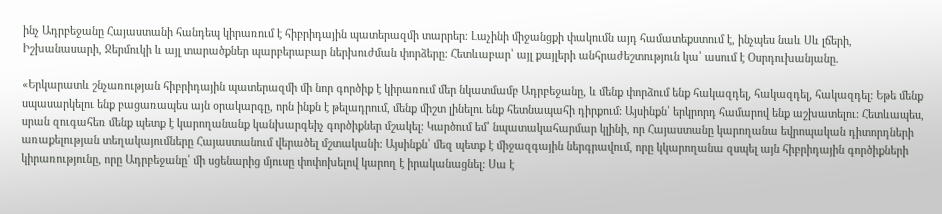ինչ Ադրբեջանը Հայաստանի հանդեպ կիրառում է հիբրիդային պատերազմի տարրեր։ Լաչինի միջանցքի փակումն այդ համատեքստում է, ինչպես նաև Սև լճերի, Իշխանասարի, Ջերմուկի և այլ տարածքներ պարբերաբար ներխուժման փորձերը: Հետևաբար՝ այլ քայլերի անհրաժեշտություն կա՝ ասում է Օսրդուխանյանը.

«Երկարատև շնչառության հիբրիդային պատերազմի մի նոր գործիք է կիրառում մեր նկատմամբ Ադրբեջանը, և մենք փորձում ենք հակազդել, հակազդել, հակազդել: Եթե մենք սպասարկելու ենք բացառապես այն օրակարգը, որն ինքն է թելադրում, մենք միշտ լինելու ենք հետնապահի դիրքում: Այսինքն՝ երկրորդ համարով ենք աշխատելու: Հետևապես, սրան զուգահեռ մենք պետք է կարողանանք կանխարգեիչ գործիքներ մշակել: Կարծում եմ՝ նպատակահարմար կլինի, որ Հայաստանը կարողանա եվրոպական դիտորդների առաքելության տեղակայումները Հայաստանում վերածել մշտականի: Այսինքն՝ մեզ պետք է միջազգային ներգրավում, որը կկարողանա զսպել այն հիբրիդային գործիքների կիրառությունը, որը Ադրբեջանը՝ մի սցենարից մյուսը փոփոխելով կարող է իրականացնել: Սա է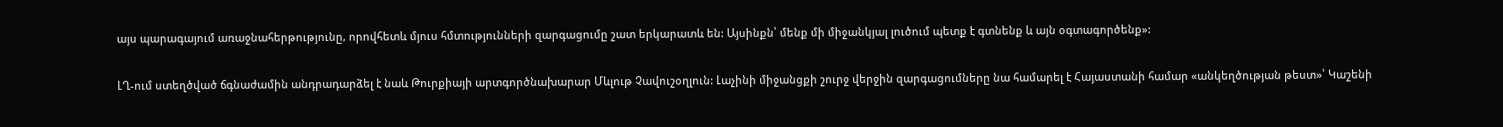այս պարագայում առաջնահերթությունը, որովհետև մյուս հմտությունների զարգացումը շատ երկարատև են: Այսինքն՝ մենք մի միջանկյալ լուծում պետք է գտնենք և այն օգտագործենք»:

ԼՂ-ում ստեղծված ճգնաժամին անդրադարձել է նաև Թուրքիայի արտգործնախարար Մևլութ Չավուշօղլուն: Լաչինի միջանցքի շուրջ վերջին զարգացումները նա համարել է Հայաստանի համար «անկեղծության թեստ»՝ Կաշենի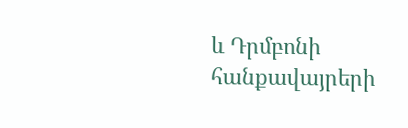և Դրմբոնի հանքավայրերի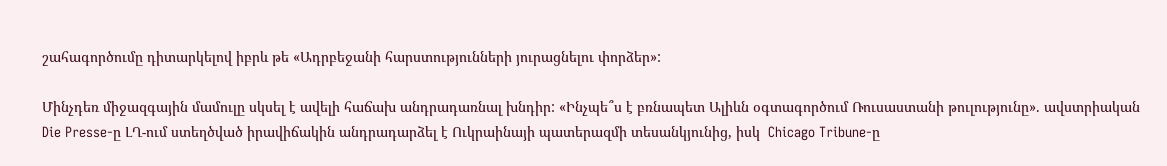շահագործումը դիտարկելով իբրև թե «Ադրբեջանի հարստությունների յուրացնելու փորձեր»:

Մինչդեռ միջազգային մամուլը սկսել է ավելի հաճախ անդրադառնալ խնդիր: «Ինչպե՞ս է բռնապետ Ալիևն օգտագործում Ռուսաստանի թուլությունը». ավստրիական Die Presse-ը ԼՂ-ում ստեղծված իրավիճակին անդրադարձել է Ուկրաինայի պատերազմի տեսանկյունից, իսկ  Chicago Tribune-ը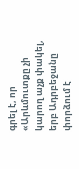գրել է, որ «Արևմուտքը չի կարող աչք փակել, երբ Ադրբեջանը փորձում է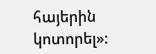հայերին կոտորել»: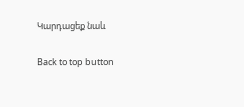Կարդացեք նաև

Back to top button